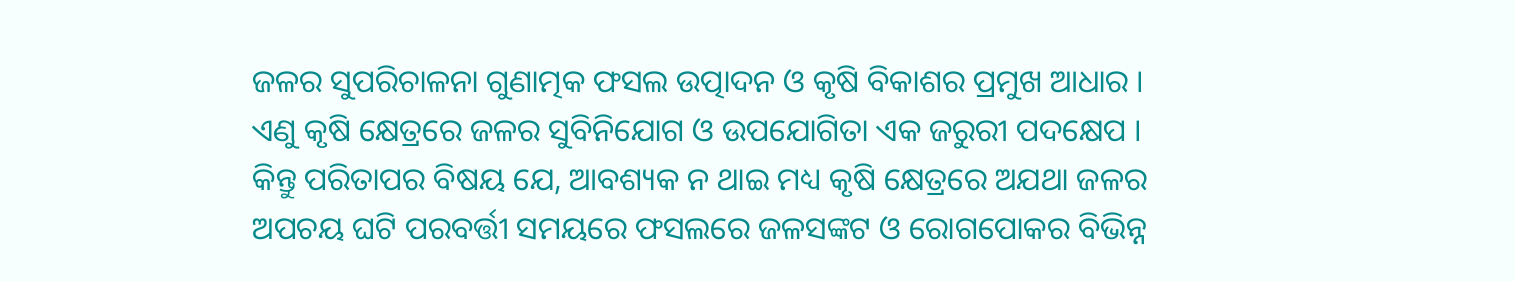ଜଳର ସୁପରିଚାଳନା ଗୁଣାତ୍ମକ ଫସଲ ଉତ୍ପାଦନ ଓ କୃଷି ବିକାଶର ପ୍ରମୁଖ ଆଧାର । ଏଣୁ କୃଷି କ୍ଷେତ୍ରରେ ଜଳର ସୁବିନିଯୋଗ ଓ ଉପଯୋଗିତା ଏକ ଜରୁରୀ ପଦକ୍ଷେପ । କିନ୍ତୁ ପରିତାପର ବିଷୟ ଯେ, ଆବଶ୍ୟକ ନ ଥାଇ ମଧ୍ୟ କୃଷି କ୍ଷେତ୍ରରେ ଅଯଥା ଜଳର ଅପଚୟ ଘଟି ପରବର୍ତ୍ତୀ ସମୟରେ ଫସଲରେ ଜଳସଙ୍କଟ ଓ ରୋଗପୋକର ବିଭିନ୍ନ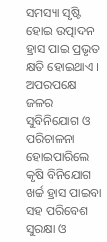ସମସ୍ୟା ସୃଷ୍ଟି ହୋଇ ଉତ୍ପାଦନ ହ୍ରାସ ପାଇ ପ୍ରଭୃତ କ୍ଷତି ହୋଇଥାଏ । ଅପରପକ୍ଷେ ଜଳର ସୁବିନିଯୋଗ ଓ ପରିଚାଳନା ହୋଇପାରିଲେ କୃଷି ବିନିଯୋଗ ଖର୍ଚ୍ଚ ହ୍ରାସ ପାଇବା ସହ ପରିବେଶ ସୁରକ୍ଷା ଓ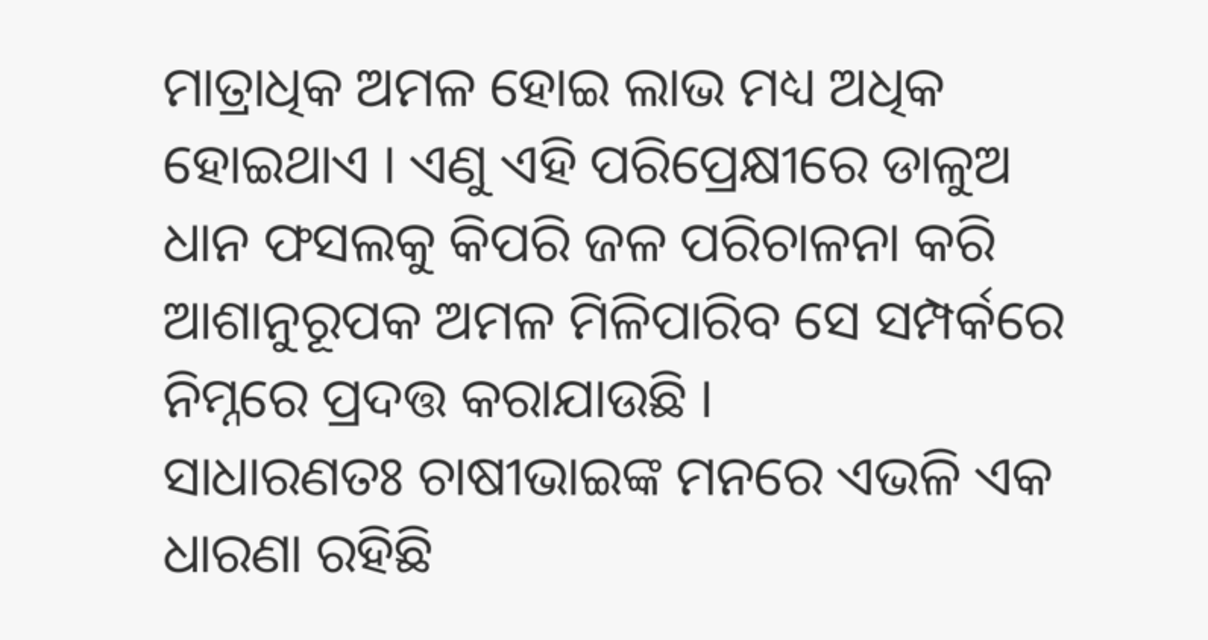ମାତ୍ରାଧିକ ଅମଳ ହୋଇ ଲାଭ ମଧ୍ୟ ଅଧିକ ହୋଇଥାଏ । ଏଣୁ ଏହି ପରିପ୍ରେକ୍ଷୀରେ ଡାଳୁଅ ଧାନ ଫସଲକୁ କିପରି ଜଳ ପରିଚାଳନା କରି ଆଶାନୁରୂପକ ଅମଳ ମିଳିପାରିବ ସେ ସମ୍ପର୍କରେ ନିମ୍ନରେ ପ୍ରଦତ୍ତ କରାଯାଉଛି ।
ସାଧାରଣତଃ ଚାଷୀଭାଇଙ୍କ ମନରେ ଏଭଳି ଏକ ଧାରଣା ରହିଛି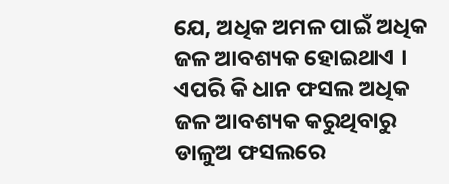ଯେ, ଅଧିକ ଅମଳ ପାଇଁ ଅଧିକ ଜଳ ଆବଶ୍ୟକ ହୋଇଥାଏ । ଏପରି କି ଧାନ ଫସଲ ଅଧିକ ଜଳ ଆବଶ୍ୟକ କରୁଥିବାରୁ ଡାଳୁଅ ଫସଲରେ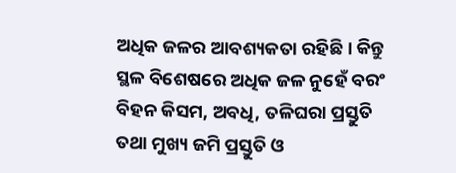ଅଧିକ ଜଳର ଆବଶ୍ୟକତା ରହିଛି । କିନ୍ତୁ ସ୍ଥଳ ବିଶେଷରେ ଅଧିକ ଜଳ ନୁହେଁ ବରଂ ବିହନ କିସମ, ଅବଧି, ତଳିଘରା ପ୍ରସ୍ତୁତି ତଥା ମୁଖ୍ୟ ଜମି ପ୍ରସ୍ତୁତି ଓ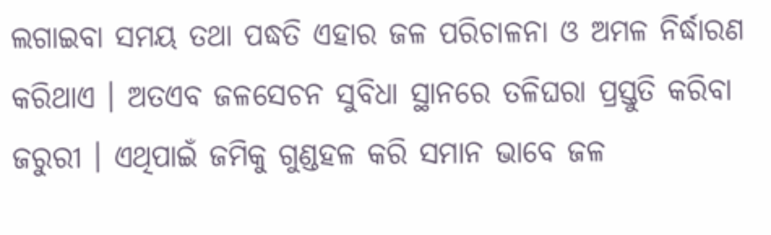ଲଗାଇବା ସମୟ ତଥା ପଦ୍ଧତି ଏହାର ଜଳ ପରିଚାଳନା ଓ ଅମଳ ନିର୍ଦ୍ଧାରଣ କରିଥାଏ । ଅତଏବ ଜଳସେଚନ ସୁବିଧା ସ୍ଥାନରେ ତଳିଘରା ପ୍ରସ୍ତୁତି କରିବା ଜରୁରୀ । ଏଥିପାଇଁ ଜମିକୁ ଗୁଣ୍ଡହଳ କରି ସମାନ ଭାବେ ଜଳ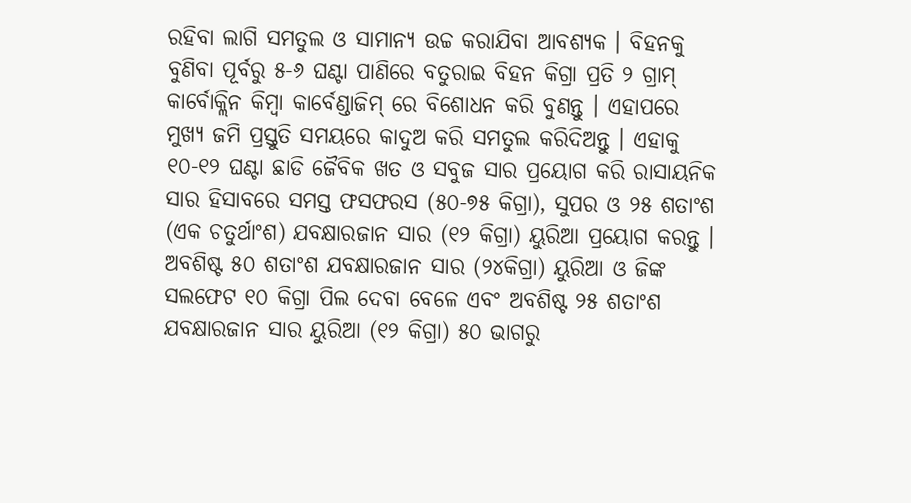ରହିବା ଲାଗି ସମତୁଲ ଓ ସାମାନ୍ୟ ଉଚ୍ଚ କରାଯିବା ଆବଶ୍ୟକ । ବିହନକୁ ବୁଣିବା ପୂର୍ବରୁ ୫-୬ ଘଣ୍ଟା ପାଣିରେ ବତୁରାଇ ବିହନ କିଗ୍ରା ପ୍ରତି ୨ ଗ୍ରାମ୍ କାର୍ବୋକ୍ଲିନ କିମ୍ବା କାର୍ବେଣ୍ଡାଜିମ୍ ରେ ବିଶୋଧନ କରି ବୁଣନ୍ତୁ । ଏହାପରେ ମୁଖ୍ୟ ଜମି ପ୍ରସ୍ତୁତି ସମୟରେ କାଦୁଅ କରି ସମତୁଲ କରିଦିଅନ୍ତୁ । ଏହାକୁ ୧୦-୧୨ ଘଣ୍ଟା ଛାଡି ଜୈବିକ ଖତ ଓ ସବୁଜ ସାର ପ୍ରୟୋଗ କରି ରାସାୟନିକ ସାର ହିସାବରେ ସମସ୍ତ ଫସଫରସ (୫୦-୭୫ କିଗ୍ରା), ସୁପର ଓ ୨୫ ଶତାଂଶ (ଏକ ଚତୁର୍ଥାଂଶ) ଯବକ୍ଷାରଜାନ ସାର (୧୨ କିଗ୍ରା) ୟୁରିଆ ପ୍ରୟୋଗ କରନ୍ତୁ । ଅବଶିଷ୍ଟ ୫୦ ଶତାଂଶ ଯବକ୍ଷାରଜାନ ସାର (୨୪କିଗ୍ରା) ୟୁରିଆ ଓ ଜିଙ୍କ ସଲଫେଟ ୧୦ କିଗ୍ରା ପିଲ ଦେବା ବେଳେ ଏବଂ ଅବଶିଷ୍ଟ ୨୫ ଶତାଂଶ ଯବକ୍ଷାରଜାନ ସାର ୟୁରିଆ (୧୨ କିଗ୍ରା) ୫୦ ଭାଗରୁ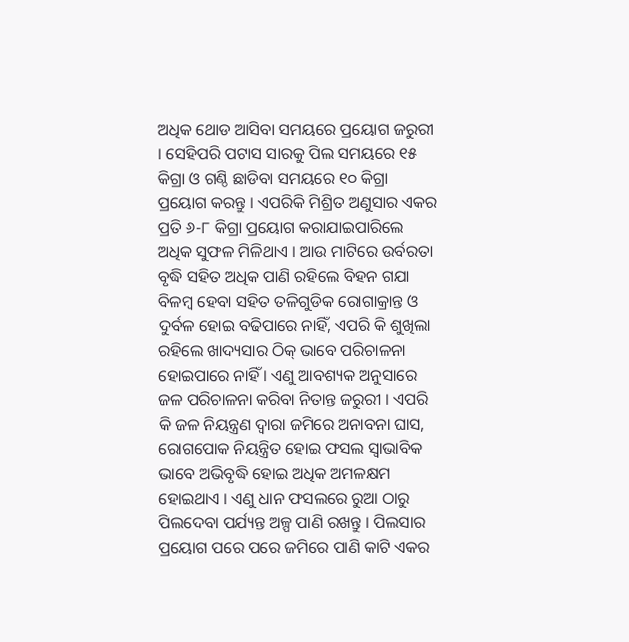ଅଧିକ ଥୋଡ ଆସିବା ସମୟରେ ପ୍ରୟୋଗ ଜରୁରୀ । ସେହିପରି ପଟାସ ସାରକୁ ପିଲ ସମୟରେ ୧୫ କିଗ୍ରା ଓ ଗଣ୍ଠି ଛାଡିବା ସମୟରେ ୧୦ କିଗ୍ରା ପ୍ରୟୋଗ କରନ୍ତୁ । ଏପରିକି ମିଶ୍ରିତ ଅଣୁସାର ଏକର ପ୍ରତି ୬-୮ କିଗ୍ରା ପ୍ରୟୋଗ କରାଯାଇପାରିଲେ ଅଧିକ ସୁଫଳ ମିଳିଥାଏ । ଆଉ ମାଟିରେ ଉର୍ବରତା ବୃଦ୍ଧି ସହିତ ଅଧିକ ପାଣି ରହିଲେ ବିହନ ଗଯା ବିଳମ୍ବ ହେବା ସହିତ ତଳିଗୁଡିକ ରୋଗାକ୍ରାନ୍ତ ଓ ଦୁର୍ବଳ ହୋଇ ବଢିପାରେ ନାହିଁ, ଏପରି କି ଶୁଖିଲା ରହିଲେ ଖାଦ୍ୟସାର ଠିକ୍ ଭାବେ ପରିଚାଳନା ହୋଇପାରେ ନାହିଁ । ଏଣୁ ଆବଶ୍ୟକ ଅନୁସାରେ ଜଳ ପରିଚାଳନା କରିବା ନିତାନ୍ତ ଜରୁରୀ । ଏପରି କି ଜଳ ନିୟନ୍ତ୍ରଣ ଦ୍ଵାରା ଜମିରେ ଅନାବନା ଘାସ, ରୋଗପୋକ ନିୟନ୍ତ୍ରିତ ହୋଇ ଫସଲ ସ୍ଵାଭାବିକ ଭାବେ ଅଭିବୃଦ୍ଧି ହୋଇ ଅଧିକ ଅମଳକ୍ଷମ ହୋଇଥାଏ । ଏଣୁ ଧାନ ଫସଲରେ ରୁଆ ଠାରୁ ପିଲଦେବା ପର୍ଯ୍ୟନ୍ତ ଅଳ୍ପ ପାଣି ରଖନ୍ତୁ । ପିଲସାର ପ୍ରୟୋଗ ପରେ ପରେ ଜମିରେ ପାଣି କାଟି ଏକର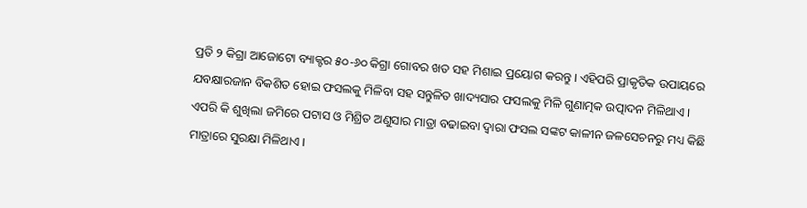ପ୍ରତି ୨ କିଗ୍ରା ଆଜୋଟୋ ବ୍ୟାକ୍ଟର ୫୦-୬୦ କିଗ୍ରା ଗୋବର ଖତ ସହ ମିଶାଇ ପ୍ରୟୋଗ କରନ୍ତୁ । ଏହିପରି ପ୍ରାକୃତିକ ଉପାୟରେ ଯବକ୍ଷାରଜାନ ବିକଶିତ ହୋଇ ଫସଲକୁ ମିଳିବା ସହ ସନ୍ତୁଳିତ ଖାଦ୍ୟସାର ଫସଲକୁ ମିଳି ଗୁଣାତ୍ମକ ଉତ୍ପାଦନ ମିଳିଥାଏ । ଏପରି କି ଶୁଖିଲା ଜମିରେ ପଟାସ ଓ ମିଶ୍ରିତ ଅଣୁସାର ମାତ୍ରା ବଢାଇବା ଦ୍ଵାରା ଫସଲ ସଙ୍କଟ କାଳୀନ ଜଳସେଚନରୁ ମଧ୍ୟ କିଛି ମାତ୍ରାରେ ସୁରକ୍ଷା ମିଳିଥାଏ ।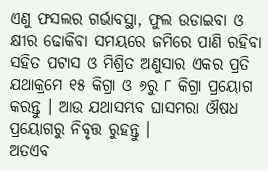ଏଣୁ ଫସଲର ଗର୍ଭାବସ୍ଥା, ଫୁଲ ଉଡାଇବା ଓ କ୍ଷୀର ଢୋକିବା ସମୟରେ ଜମିରେ ପାଣି ରହିବା ସହିତ ପଟାସ ଓ ମିଶ୍ରିତ ଅଣୁସାର ଏକର ପ୍ରତି ଯଥାକ୍ରମେ ୧୫ କିଗ୍ରା ଓ ୬ରୁ ୮ କିଗ୍ରା ପ୍ରୟୋଗ କରନ୍ତୁ । ଆଉ ଯଥାସମ୍ଭବ ଘାସମରା ଔଷଧ ପ୍ରୟୋଗରୁ ନିବୃତ୍ତ ରୁହନ୍ତୁ ।
ଅତଏବ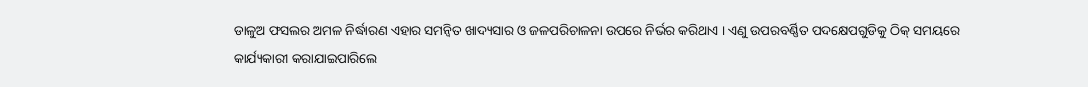ଡାଳୁଅ ଫସଲର ଅମଳ ନିର୍ଦ୍ଧାରଣ ଏହାର ସମନ୍ଵିତ ଖାଦ୍ୟସାର ଓ ଜଳପରିଚାଳନା ଉପରେ ନିର୍ଭର କରିଥାଏ । ଏଣୁ ଉପରବର୍ଣ୍ଣିତ ପଦକ୍ଷେପଗୁଡିକୁ ଠିକ୍ ସମୟରେ କାର୍ଯ୍ୟକାରୀ କରାଯାଇପାରିଲେ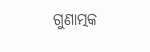ଗୁଣାତ୍ମକ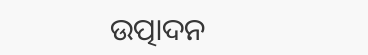ଉତ୍ପାଦନ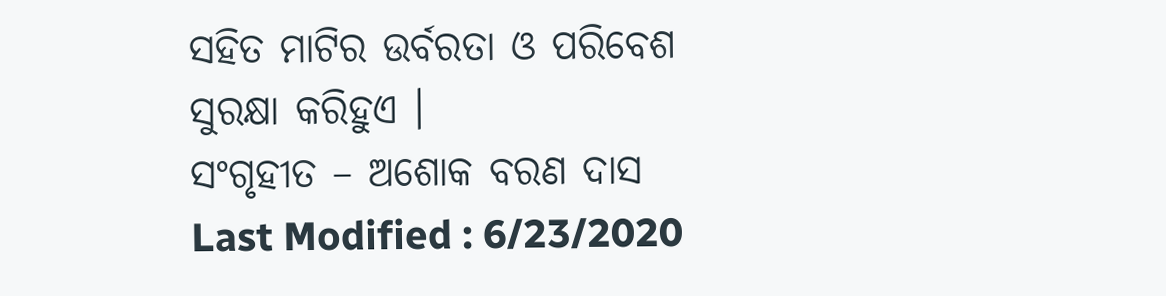ସହିତ ମାଟିର ଉର୍ବରତା ଓ ପରିବେଶ ସୁରକ୍ଷା କରିହୁଏ ।
ସଂଗୃହୀତ – ଅଶୋକ ବରଣ ଦାସ
Last Modified : 6/23/2020